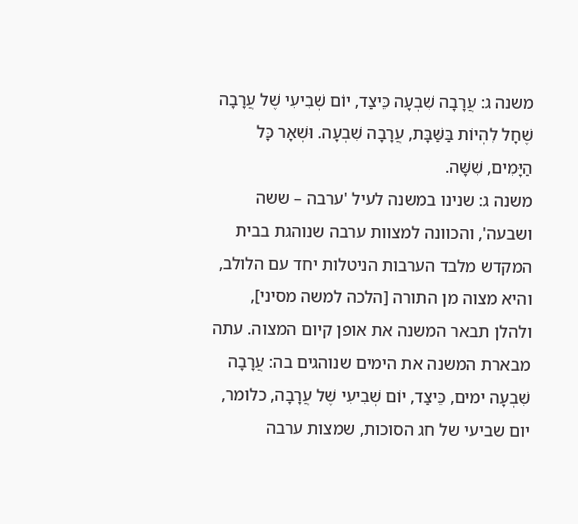משנה ג: עֲרָבָה שִׁבְעָה כֵּיצַד, יוֹם שְׁבִיעִי שֶׁל עֲרָבָה שֶׁחָל לִהְיוֹת בַּשַּׁבָּת, עֲרָבָה שִׁבְעָה. וּשְׁאָר כָּל הַיָּמִים, שִׁשָּׁה.
משנה ג: שנינו במשנה לעיל 'ערבה – ששה ושבעה', והכוונה למצוות ערבה שנוהגת בבית המקדש מלבד הערבות הניטלות יחד עם הלולב, והיא מצוה מן התורה [הלכה למשה מסיני], ולהלן תבאר המשנה את אופן קיום המצוה. עתה מבארת המשנה את הימים שנוהגים בה: עֲרָבָה שִׁבְעָה ימים, כֵּיצַד, יוֹם שְׁבִיעִי שֶׁל עֲרָבָה, כלומר, יום שביעי של חג הסוכות, שמצות ערבה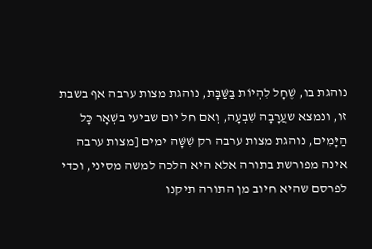נוהגת בו, שֶׁחָל לִהְיוֹת בַּשַּׁבָּת, נוהגת מצות ערבה אף בשבת זו, ונמצא שעֲרָבָה שִׁבְעָה, וְאם חל יום שביעי בשְׁאָר כָּל הַיָּמִים, נוהגת מצות ערבה רק שִׁשָּׁה ימים [מצות ערבה אינה מפורשת בתורה אלא היא הלכה למשה מסיני, וכדי לפרסם שהיא חיוב מן התורה תיקנו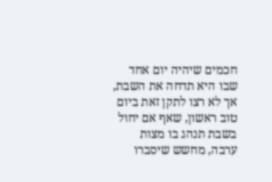חכמים שיהיה יום אחד שבו היא תדחה את השבת, אך לא רצו לתקן זאת ביום טוב ראשון, שאף אם יחול בשבת תנהג בו מצות ערבה, מחשש שיסברו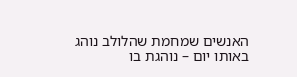האנשים שמחמת שהלולב נוהג באותו יום – נוהגת בו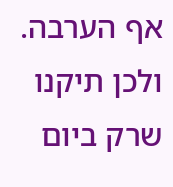אף הערבה. ולכן תיקנו שרק ביום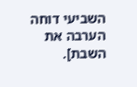השביעי דוחה הערבה את השבת].